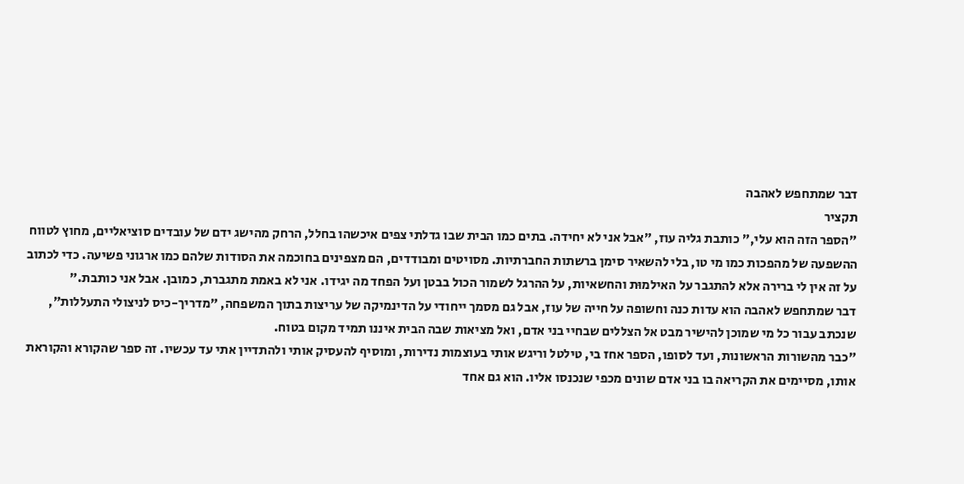דבר שמתחפש לאהבה
תקציר
"הספר הזה הוא עלי," כותבת גליה עוז, "אבל אני לא יחידה. בתים כמו הבית שבו גדלתי צפים איכשהו בחלל, הרחק מהישג ידם של עובדים סוציאליים, מחוץ לטווח ההשפעה של מהפכות כמו מי טו, בלי להשאיר סימן ברשתות החברתיות. מסויטים ומבודדים, הם מצפינים בחוכמה את הסודות שלהם כמו ארגוני פשיעה. כדי לכתוב על זה אין לי ברירה אלא להתגבר על האילמוּת והחשאיות, על ההרגל לשמור הכול בבטן ועל הפחד מה יגידו. אני לא באמת מתגברת, כמובן. אבל אני כותבת."
דבר שמתחפש לאהבה הוא עדות כנה וחשופה על חייה של עוז, אבל גם מסמך ייחודי על הדינמיקה של עריצות בתוך המשפחה, "מדריך-כיס לניצולי התעללות", שנכתב עבור כל מי שמוכן להישיר מבט אל הצללים שבחיי בני אדם, ואל מציאות שבה הבית איננו תמיד מקום בטוח.
"כבר מהשורות הראשונות, ועד לסופו, הספר אחז בי, טילטל וריגש אותי בעוצמות נדירות, ומוסיף להעסיק אותי ולהתדיין אתי עד עכשיו. זה ספר שהקורא והקוראת אותו, מסיימים את הקריאה בו בני אדם שונים מכפי שנכנסו אליו. הוא גם אחד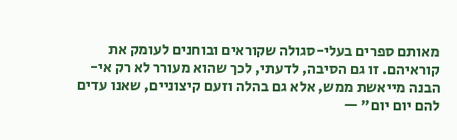מאותם ספרים בעלי-סגולה שקוראים ובוחנים לעומק את קוראיהם. זו גם הסיבה, לדעתי, לכך שהוא מעורר לא רק אי-הבנה מייאשת ממש, אלא גם בהלה וזעם קיצוניים, שאנו עדים להם יום יום" —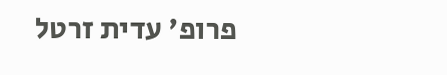פרופ' עדית זרטל